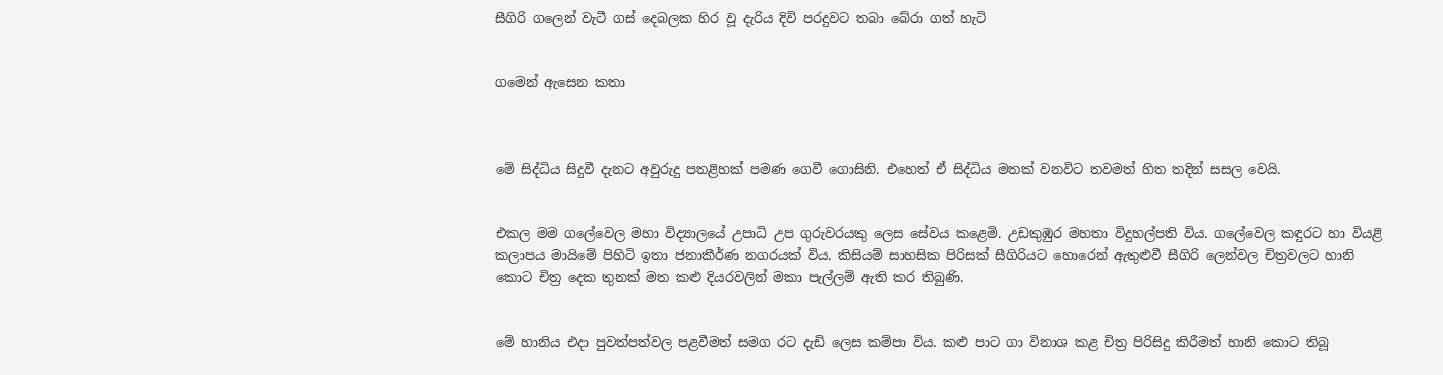සීගිරි ගලෙන් වැටී ගස් දෙබලක හිර වූ දැරිය දිවි පරදුවට තබා බේරා ගත් හැටි


ගමෙන් ඇසෙන කතා



මේ සිද්ධිය සිදුවී දැනට අවුරුදු පතළිහක් පමණ ගෙවී ගොසිනි. එහෙත් ඒ සිද්ධිය මතක් වනවිට තවමත් හිත තදින් සසල වෙයි.


එකල මම ගලේවෙල මහා විද්‍යාලයේ උපාධි උප ගුරුවරයකු ලෙස සේවය කළෙමි. උඩකුඹුර මහතා විදුහල්පති විය. ගලේවෙල කඳුරට හා වියළි කලාපය මායිමේ පිහිටි ඉතා ජනාකීර්ණ නගරයක් විය. කිසියම් සාහසික පිරිසක් සීගිරියට හොරෙන් ඇතුළුවී සීගිරි ලෙන්වල චිත්‍රවලට හානි කොට චිත්‍ර දෙක තුනක් මත කළු දියරවලින් මකා පැල්ලම් ඇති කර තිබුණි.


මේ හානිය එදා පුවත්පත්වල පළවීමත් සමග රට දැඩි ලෙස කම්පා විය. කළු පාට ගා විනාශ කළ චිත්‍ර පිරිසිදු කිරීමත් හානි කොට තිබූ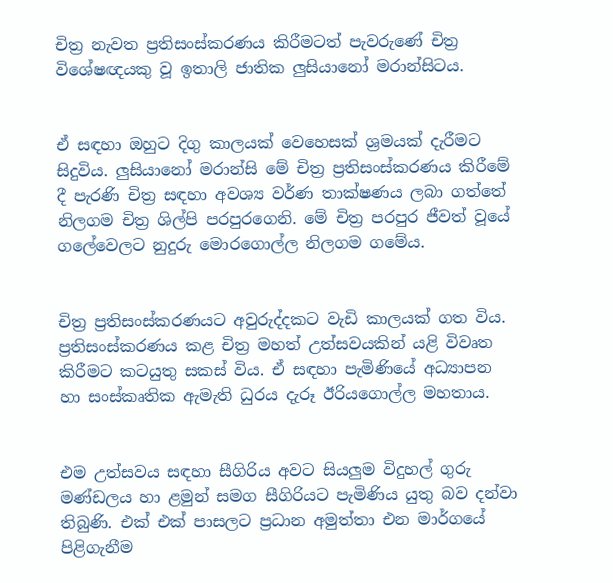චිත්‍ර නැවත ප්‍රතිසංස්කරණය කිරීමටත් පැවරුණේ චිත්‍ර විශේෂඥයකු වූ ඉතාලි ජාතික ලුසියානෝ මරාන්සිටය.


ඒ සඳහා ඔහුට දිගු කාලයක් වෙහෙසක් ශ්‍රමයක් දැරීමට සිදුවිය. ලුසියානෝ මරාන්සි මේ චිත්‍ර ප්‍රතිසංස්කරණය කිරීමේ දී පැරණි චිත්‍ර සඳහා අවශ්‍ය වර්ණ තාක්ෂණය ලබා ගත්තේ නිලගම චිත්‍ර ශිල්පි පරපුරගෙනි. මේ චිත්‍ර පරපුර ජීවත් වූයේ ගලේවෙලට නුදුරු මොරගොල්ල නිලගම ගමේය.


චිත්‍ර ප්‍රතිසංස්කරණයට අවුරුද්දකට වැඩි කාලයක් ගත විය. ප්‍රතිසංස්කරණය කළ චිත්‍ර මහත් උත්සවයකින් යළි විවෘත කිරීමට කටයුතු සකස් විය. ඒ සඳහා පැමිණියේ අධ්‍යාපන හා සංස්කෘතික ඇමැති ධුරය දැරූ ඊරියගොල්ල මහතාය.


එම උත්සවය සඳහා සීගිරිය අවට සියලුම විදුහල් ගුරු මණ්ඩලය හා ළමුන් සමග සීගිරියට පැමිණිය යුතු බව දන්වා තිබුණි. එක් එක් පාසලට ප්‍රධාන අමුත්තා එන මාර්ගයේ පිළිගැනීම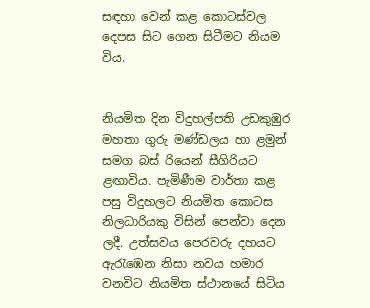සඳහා වෙන් කළ කොටස්වල දෙපස සිට ගෙන සිටීමට නියම විය.


නියමිත දින විදුහල්පති උඩකුඹුර මහතා ගුරු මණ්ඩලය හා ළමුන් සමග බස් රියෙන් සීගිරියට ළඟාවිය. පැමිණීම වාර්තා කළ පසු විදුහලට නියමිත කොටස නිලධාරියකු විසින් පෙන්වා දෙන ලදී. උත්සවය පෙරවරු දහයට ඇරැඹෙන නිසා නවය හමාර වනවිට නියමිත ස්ථානයේ සිටිය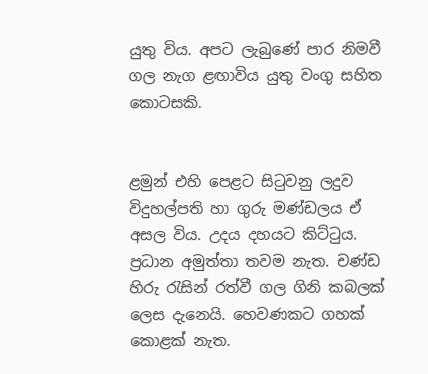යුතු විය. අපට ලැබුණේ පාර නිමවී ගල නැග ළඟාවිය යුතු වංගු සහිත කොටසකි.


ළමුන් එහි පෙළට සිටුවනු ලදුව විදුහල්පති හා ගුරු මණ්ඩලය ඒ අසල විය. උදය දහයට කිට්ටුය. ප්‍රධාන අමුත්තා තවම නැත. චණ්ඩ හිරු රැසින් රත්වී ගල ගිනි කබලක් ලෙස දැනෙයි. හෙවණකට ගහක් කොළක් නැත.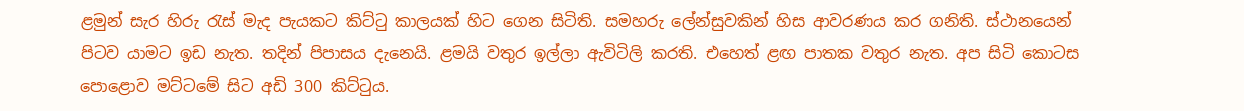ළමුන් සැර හිරු රැස් මැද පැයකට කිට්ටු කාලයක් හිට ගෙන සිටිති. සමහරු ලේන්සුවකින් හිස ආවරණය කර ගනිති. ස්ථානයෙන් පිටව යාමට ඉඩ නැත. තදින් පිපාසය දැනෙයි. ළමයි වතුර ඉල්ලා ඇවිටිලි කරති. එහෙත් ළඟ පාතක වතුර නැත. අප සිටි කොටස පොළොව මට්ටමේ සිට අඩි 300 කිට්ටුය.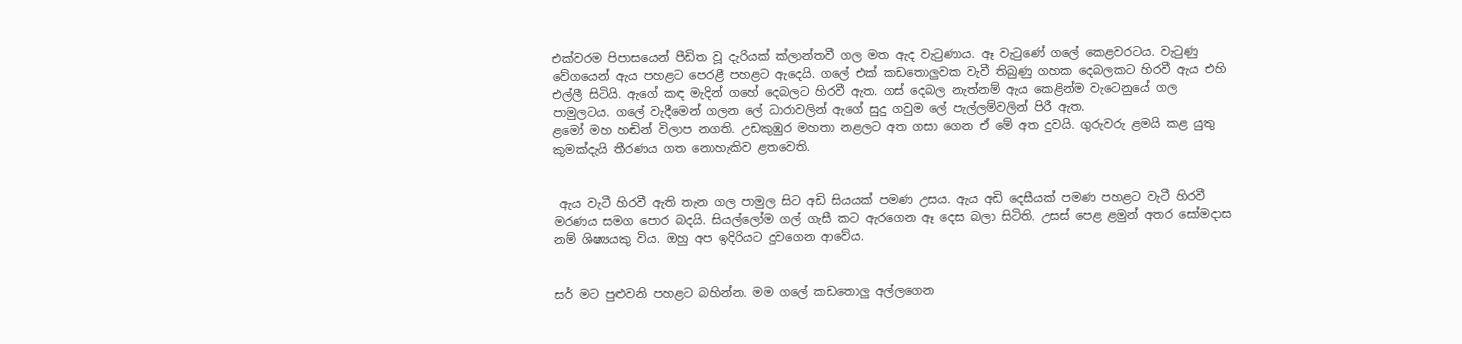එක්වරම පිපාසයෙන් පීඩිත වූ දැරියක් ක්ලාන්තවී ගල මත ඇද වැටුණාය. ඈ වැටුණේ ගලේ කෙළවරටය. වැටුණු වේගයෙන් ඇය පහළට පෙරළී පහළට ඇදෙයි. ගලේ එක් කඩතොලුවක වැවී තිබුණු ගහක දෙබලකට හිරවී ඇය එහි එල්ලී සිටියි. ඇගේ කඳ මැදින් ගහේ දෙබලට හිරවී ඇත. ගස් දෙබල නැත්නම් ඇය කෙළින්ම වැටෙනුයේ ගල පාමුලටය. ගලේ වැදීමෙන් ගලන ලේ ධාරාවලින් ඇගේ සුදු ගවුම ලේ පැල්ලම්වලින් පිරී ඇත.
ළමෝ මහ හඬින් විලාප නගති. උඩකුඹුර මහතා නළලට අත ගසා ගෙන ඒ මේ අත දුවයි. ගුරුවරු ළමයි කළ යුතු කුමක්දැයි තීරණය ගත නොහැකිව ළතවෙති.


 ඇය වැටී හිරවී ඇති තැන ගල පාමුල සිට අඩි සියයක් පමණ උසය. ඇය අඩි දෙසීයක් පමණ පහළට වැටී හිරවී මරණය සමග පොර බදයි. සියල්ලෝම ගල් ගැසී කට ඇරගෙන ඈ දෙස බලා සිටිති. උසස් පෙළ ළමුන් අතර සෝමදාස නම් ශිෂ්‍යයකු විය. ඔහු අප ඉදිරියට දුවගෙන ආවේය.


සර් මට පුළුවනි පහළට බහින්න. මම ගලේ කඩතොලු අල්ලගෙන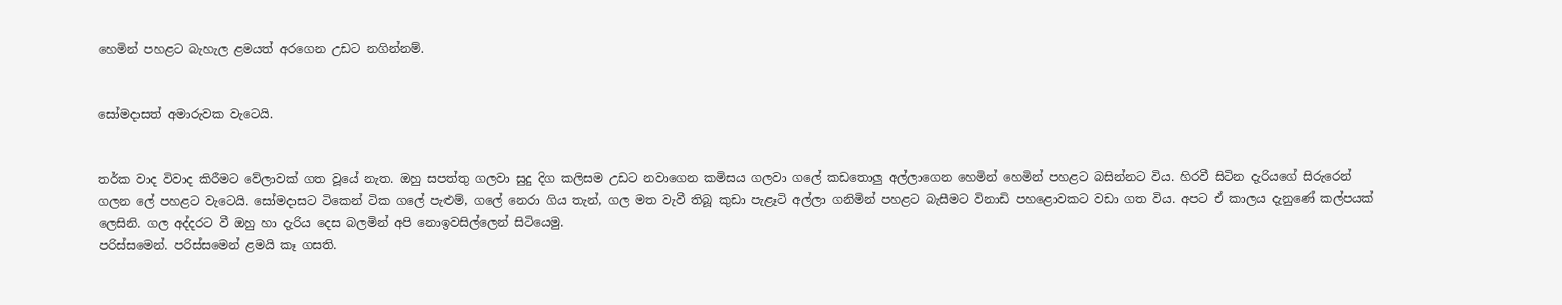හෙමින් පහළට බැහැල ළමයත් අරගෙන උඩට නගින්නම්.


සෝමදාසත් අමාරුවක වැටෙයි.


තර්ක වාද විවාද කිරීමට වේලාවක් ගත වූයේ නැත. ඔහු සපත්තු ගලවා සුදු දිග කලිසම උඩට නවාගෙන කමිසය ගලවා ගලේ කඩතොලු අල්ලාගෙන හෙමින් හෙමින් පහළට බසින්නට විය. හිරවී සිටින දැරියගේ සිරුරෙන් ගලන ලේ පහළට වැටෙයි. සෝමදාසට ටිකෙන් ටික ගලේ පැළුම්, ගලේ නෙරා ගිය තැන්, ගල මත වැවී තිබූ කුඩා පැළෑටි අල්ලා ගනිමින් පහළට බැසීමට විනාඩි පහළොවකට වඩා ගත විය. අපට ඒ කාලය දැනුණේ කල්පයක් ලෙසිනි. ගල අද්දරට වී ඔහු හා දැරිය දෙස බලමින් අපි නොඉවසිල්ලෙන් සිටියෙමු.
පරිස්සමෙන්. පරිස්සමෙන් ළමයි කෑ ගසති.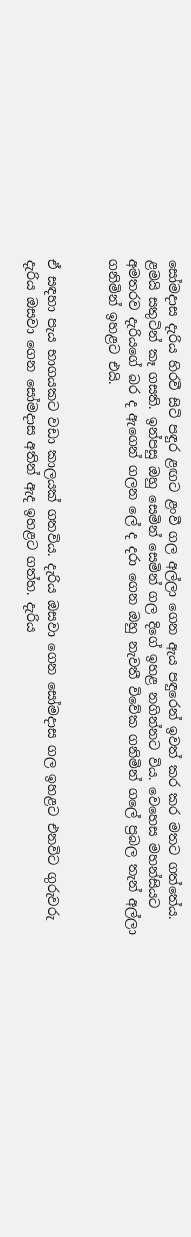සෝමදාස දැරිය හිරවී සිටි පඳුර ළඟට ළංවී ගල අල්ලා ගෙන ඇය පඳුරෙන් ඉවත් කර කර මතට ගත්තේය. ළමයි සතුටින් කෑ ගසති. ඉන්පසු ඔහු සෙමින් සෙමින් ගල දිගේ ඉහළ නගින්නට විය. වෙහෙස මහන්සියට අමතරව දැරියගේ බර ද ඇගෙන් ගලන ලේ ද දරා ගෙන ඔහු නැවතී විවේක ගනිමින් ගලේ ප්‍රබල තැන් අල්ලා ගනිමින් ඉහළට එයි.


ඒ සඳහා පැය භාගයකට වඩා කාලයක් ගතවිය. දැරිය ඔසවා ගෙන සෝමදාස ගල ඉහළට එනවිට ගුරුවරු දැරිය ඔසවා ගෙන සෝමදාස අතින් ඇද ඉහළට ගත්හ. දැරිය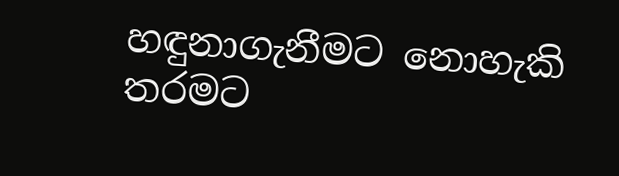හඳුනාගැනීමට නොහැකි තරමට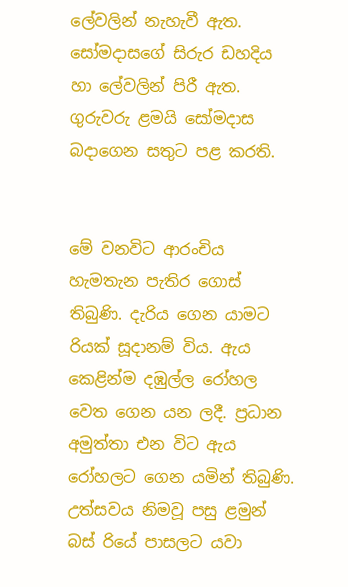ලේවලින් නැහැවී ඇත. සෝමදාසගේ සිරුර ඩහදිය හා ලේවලින් පිරී ඇත. ගුරුවරු ළමයි සෝමදාස බදාගෙන සතුට පළ කරති.


මේ වනවිට ආරංචිය හැමතැන පැතිර ගොස් තිබුණි. දැරිය ගෙන යාමට රියක් සූදානම් විය. ඇය කෙළින්ම දඹුල්ල රෝහල වෙත ගෙන යන ලදී. ප්‍රධාන අමුත්තා එන විට ඇය රෝහලට ගෙන යමින් තිබුණි. උත්සවය නිමවූ පසු ළමුන් බස් රියේ පාසලට යවා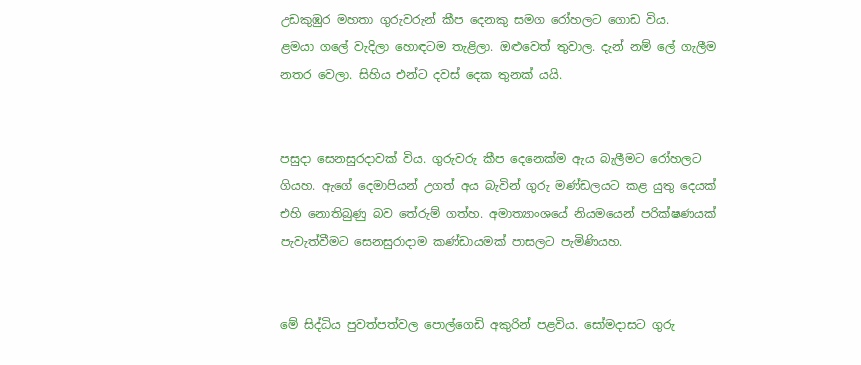උඩකුඹුර මහතා ගුරුවරුන් කීප දෙනකු සමග රෝහලට ගොඩ විය.
ළමයා ගලේ වැදිලා හොඳටම තැළිලා. ඔළුවෙත් තුවාල. දැන් නම් ලේ ගැලීම නතර වෙලා. සිහිය එන්ට දවස් දෙක තුනක් යයි.


පසුදා සෙනසුරදාවක් විය. ගුරුවරු කීප දෙනෙක්ම ඇය බැලීමට රෝහලට ගියහ. ඇගේ දෙමාපියන් උගත් අය බැවින් ගුරු මණ්ඩලයට කළ යුතු දෙයක් එහි නොතිබුණු බව තේරුම් ගත්හ. අමාත්‍යාංශයේ නියමයෙන් පරික්ෂණයක් පැවැත්වීමට සෙනසුරාදාම කණ්ඩායමක් පාසලට පැමිණියහ.


මේ සිද්ධිය පුවත්පත්වල පොල්ගෙඩි අකුරින් පළවිය. සෝමදාසට ගුරු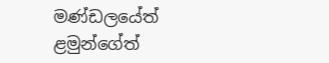මණ්ඩලයේත් ළමුන්ගේත්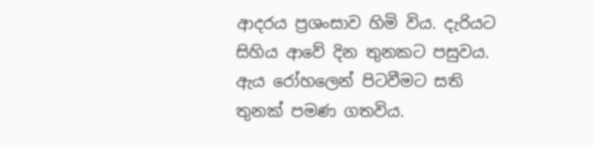ආදරය ප්‍රශංසාව හිමි විය. දැරියට සිහිය ආවේ දින තුනකට පසුවය. ඇය රෝහලෙන් පිටවීමට සති තුනක් පමණ ගතවිය.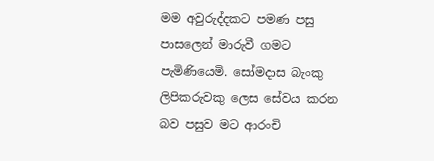මම අවුරුද්දකට පමණ පසු පාසලෙන් මාරුවී ගමට පැමිණියෙමි. සෝමදාස බැංකු ලිපිකරුවකු ලෙස සේවය කරන බව පසුව මට ආරංචි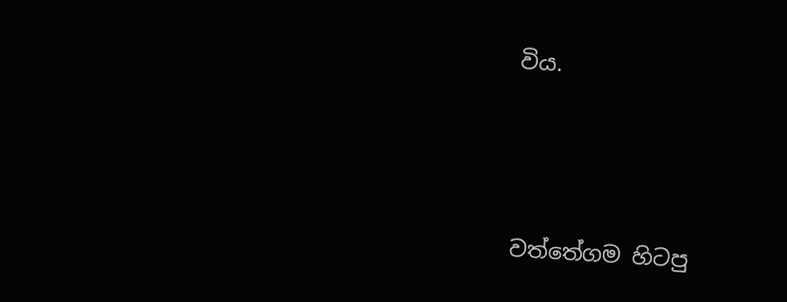විය.





වත්තේගම හිටපු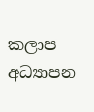කලාප අධ්‍යාපන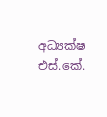අධ්‍යක්ෂ
එස්.කේ.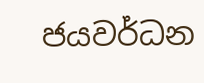ජයවර්ධන